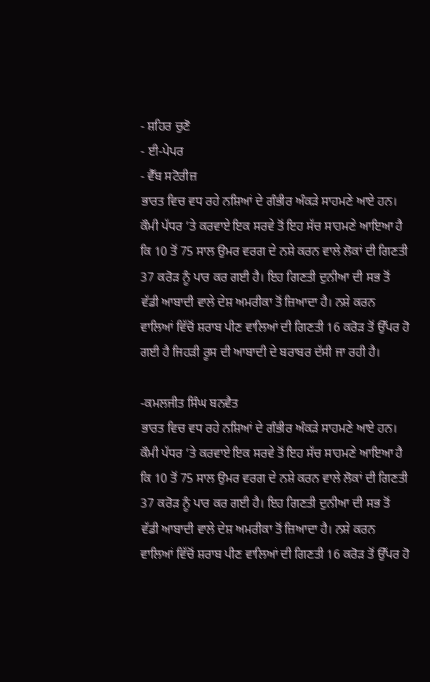- ਸ਼ਹਿਰ ਚੁਣੋ
- ਈ-ਪੇਪਰ
- ਵੈੱਬ ਸਟੋਰੀਜ਼
ਭਾਰਤ ਵਿਚ ਵਧ ਰਹੇ ਨਸ਼ਿਆਂ ਦੇ ਗੰਭੀਰ ਅੰਕੜੇ ਸਾਹਮਣੇ ਆਏ ਹਨ। ਕੌਮੀ ਪੱਧਰ ’ਤੇ ਕਰਵਾਏ ਇਕ ਸਰਵੇ ਤੋਂ ਇਹ ਸੱਚ ਸਾਹਮਣੇ ਆਇਆ ਹੈ ਕਿ 10 ਤੋਂ 75 ਸਾਲ ਉਮਰ ਵਰਗ ਦੇ ਨਸ਼ੇ ਕਰਨ ਵਾਲੇ ਲੋਕਾਂ ਦੀ ਗਿਣਤੀ 37 ਕਰੋੜ ਨੂੰ ਪਾਰ ਕਰ ਗਈ ਹੈ। ਇਹ ਗਿਣਤੀ ਦੁਨੀਆ ਦੀ ਸਭ ਤੋਂ ਵੱਡੀ ਆਬਾਦੀ ਵਾਲੇ ਦੇਸ਼ ਅਮਰੀਕਾ ਤੋਂ ਜ਼ਿਆਦਾ ਹੈ। ਨਸ਼ੇ ਕਰਨ ਵਾਲਿਆਂ ਵਿੱਚੋਂ ਸ਼ਰਾਬ ਪੀਣ ਵਾਲਿਆਂ ਦੀ ਗਿਣਤੀ 16 ਕਰੋੜ ਤੋਂ ਉੱਪਰ ਹੋ ਗਈ ਹੈ ਜਿਹੜੀ ਰੂਸ ਦੀ ਆਬਾਦੀ ਦੇ ਬਰਾਬਰ ਦੱਸੀ ਜਾ ਰਹੀ ਹੈ।

-ਕਮਲਜੀਤ ਸਿੰਘ ਬਨਵੈਤ
ਭਾਰਤ ਵਿਚ ਵਧ ਰਹੇ ਨਸ਼ਿਆਂ ਦੇ ਗੰਭੀਰ ਅੰਕੜੇ ਸਾਹਮਣੇ ਆਏ ਹਨ। ਕੌਮੀ ਪੱਧਰ ’ਤੇ ਕਰਵਾਏ ਇਕ ਸਰਵੇ ਤੋਂ ਇਹ ਸੱਚ ਸਾਹਮਣੇ ਆਇਆ ਹੈ ਕਿ 10 ਤੋਂ 75 ਸਾਲ ਉਮਰ ਵਰਗ ਦੇ ਨਸ਼ੇ ਕਰਨ ਵਾਲੇ ਲੋਕਾਂ ਦੀ ਗਿਣਤੀ 37 ਕਰੋੜ ਨੂੰ ਪਾਰ ਕਰ ਗਈ ਹੈ। ਇਹ ਗਿਣਤੀ ਦੁਨੀਆ ਦੀ ਸਭ ਤੋਂ ਵੱਡੀ ਆਬਾਦੀ ਵਾਲੇ ਦੇਸ਼ ਅਮਰੀਕਾ ਤੋਂ ਜ਼ਿਆਦਾ ਹੈ। ਨਸ਼ੇ ਕਰਨ ਵਾਲਿਆਂ ਵਿੱਚੋਂ ਸ਼ਰਾਬ ਪੀਣ ਵਾਲਿਆਂ ਦੀ ਗਿਣਤੀ 16 ਕਰੋੜ ਤੋਂ ਉੱਪਰ ਹੋ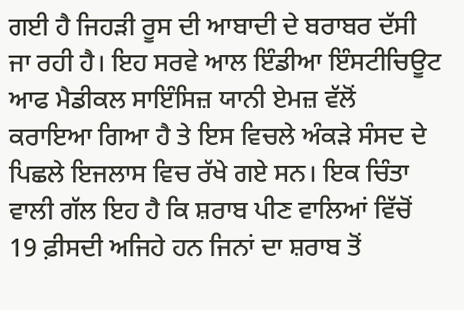ਗਈ ਹੈ ਜਿਹੜੀ ਰੂਸ ਦੀ ਆਬਾਦੀ ਦੇ ਬਰਾਬਰ ਦੱਸੀ ਜਾ ਰਹੀ ਹੈ। ਇਹ ਸਰਵੇ ਆਲ ਇੰਡੀਆ ਇੰਸਟੀਚਿਊਟ ਆਫ ਮੈਡੀਕਲ ਸਾਇੰਸਿਜ਼ ਯਾਨੀ ਏਮਜ਼ ਵੱਲੋਂ ਕਰਾਇਆ ਗਿਆ ਹੈ ਤੇ ਇਸ ਵਿਚਲੇ ਅੰਕੜੇ ਸੰਸਦ ਦੇ ਪਿਛਲੇ ਇਜਲਾਸ ਵਿਚ ਰੱਖੇ ਗਏ ਸਨ। ਇਕ ਚਿੰਤਾ ਵਾਲੀ ਗੱਲ ਇਹ ਹੈ ਕਿ ਸ਼ਰਾਬ ਪੀਣ ਵਾਲਿਆਂ ਵਿੱਚੋਂ 19 ਫ਼ੀਸਦੀ ਅਜਿਹੇ ਹਨ ਜਿਨਾਂ ਦਾ ਸ਼ਰਾਬ ਤੋਂ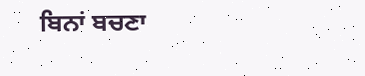ਬਿਨਾਂ ਬਚਣਾ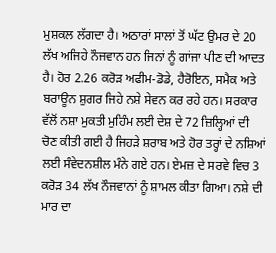ਮੁਸ਼ਕਲ ਲੱਗਦਾ ਹੈ। ਅਠਾਰਾਂ ਸਾਲਾਂ ਤੋਂ ਘੱਟ ਉਮਰ ਦੇ 20 ਲੱਖ ਅਜਿਹੇ ਨੌਜਵਾਨ ਹਨ ਜਿਨਾਂ ਨੂੰ ਗਾਂਜਾ ਪੀਣ ਦੀ ਆਦਤ ਹੈ। ਹੋਰ 2.26 ਕਰੋੜ ਅਫੀਮ-ਡੋਡੇ, ਹੈਰੋਇਨ, ਸਮੈਕ ਅਤੇ ਬਰਾਊਨ ਸ਼ੁਗਰ ਜਿਹੇ ਨਸ਼ੇ ਸੇਵਨ ਕਰ ਰਹੇ ਹਨ। ਸਰਕਾਰ ਵੱਲੋਂ ਨਸ਼ਾ ਮੁਕਤੀ ਮੁਹਿੰਮ ਲਈ ਦੇਸ਼ ਦੇ 72 ਜ਼ਿਲ੍ਹਿਆਂ ਦੀ ਚੋਣ ਕੀਤੀ ਗਈ ਹੈ ਜਿਹੜੇ ਸ਼ਰਾਬ ਅਤੇ ਹੋਰ ਤਰ੍ਹਾਂ ਦੇ ਨਸ਼ਿਆਂ ਲਈ ਸੰਵੇਦਨਸ਼ੀਲ ਮੰਨੇ ਗਏ ਹਨ। ਏਮਜ਼ ਦੇ ਸਰਵੇ ਵਿਚ 3 ਕਰੋੜ 34 ਲੱਖ ਨੌਜਵਾਨਾਂ ਨੂੰ ਸ਼ਾਮਲ ਕੀਤਾ ਗਿਆ। ਨਸ਼ੇ ਦੀ ਮਾਰ ਦਾ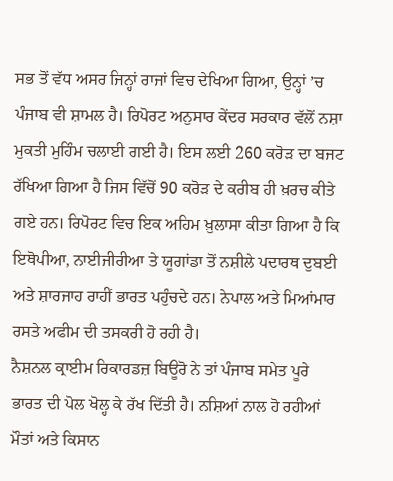ਸਭ ਤੋਂ ਵੱਧ ਅਸਰ ਜਿਨ੍ਹਾਂ ਰਾਜਾਂ ਵਿਚ ਦੇਖਿਆ ਗਿਆ, ਉਨ੍ਹਾਂ ’ਚ ਪੰਜਾਬ ਵੀ ਸ਼ਾਮਲ ਹੈ। ਰਿਪੋਰਟ ਅਨੁਸਾਰ ਕੇਂਦਰ ਸਰਕਾਰ ਵੱਲੋਂ ਨਸ਼ਾ ਮੁਕਤੀ ਮੁਹਿੰਮ ਚਲਾਈ ਗਈ ਹੈ। ਇਸ ਲਈ 260 ਕਰੋੜ ਦਾ ਬਜਟ ਰੱਖਿਆ ਗਿਆ ਹੈ ਜਿਸ ਵਿੱਚੋਂ 90 ਕਰੋੜ ਦੇ ਕਰੀਬ ਹੀ ਖ਼ਰਚ ਕੀਤੇ ਗਏ ਹਨ। ਰਿਪੋਰਟ ਵਿਚ ਇਕ ਅਹਿਮ ਖ਼ੁਲਾਸਾ ਕੀਤਾ ਗਿਆ ਹੈ ਕਿ ਇਥੋਪੀਆ, ਨਾਈਜੀਰੀਆ ਤੇ ਯੂਗਾਂਡਾ ਤੋਂ ਨਸ਼ੀਲੇ ਪਦਾਰਥ ਦੁਬਈ ਅਤੇ ਸ਼ਾਰਜਾਹ ਰਾਹੀਂ ਭਾਰਤ ਪਹੁੰਚਦੇ ਹਨ। ਨੇਪਾਲ ਅਤੇ ਮਿਆਂਮਾਰ ਰਸਤੇ ਅਫੀਮ ਦੀ ਤਸਕਰੀ ਹੋ ਰਹੀ ਹੈ।
ਨੈਸ਼ਨਲ ਕ੍ਰਾਈਮ ਰਿਕਾਰਡਜ਼ ਬਿਊਰੋ ਨੇ ਤਾਂ ਪੰਜਾਬ ਸਮੇਤ ਪੂਰੇ ਭਾਰਤ ਦੀ ਪੋਲ ਖੋਲ੍ਹ ਕੇ ਰੱਖ ਦਿੱਤੀ ਹੈ। ਨਸ਼ਿਆਂ ਨਾਲ ਹੋ ਰਹੀਆਂ ਮੌਤਾਂ ਅਤੇ ਕਿਸਾਨ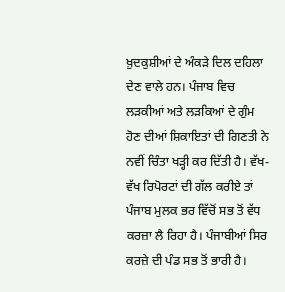ਖ਼ੁਦਕੁਸ਼ੀਆਂ ਦੇ ਅੰਕੜੇ ਦਿਲ ਦਹਿਲਾ ਦੇਣ ਵਾਲੇ ਹਨ। ਪੰਜਾਬ ਵਿਚ ਲੜਕੀਆਂ ਅਤੇ ਲੜਕਿਆਂ ਦੇ ਗੁੰਮ ਹੋਣ ਦੀਆਂ ਸ਼ਿਕਾਇਤਾਂ ਦੀ ਗਿਣਤੀ ਨੇ ਨਵੀਂ ਚਿੰਤਾ ਖੜ੍ਹੀ ਕਰ ਦਿੱਤੀ ਹੈ। ਵੱਖ-ਵੱਖ ਰਿਪੋਰਟਾਂ ਦੀ ਗੱਲ ਕਰੀਏ ਤਾਂ ਪੰਜਾਬ ਮੁਲਕ ਭਰ ਵਿੱਚੋਂ ਸਭ ਤੋਂ ਵੱਧ ਕਰਜ਼ਾ ਲੈ ਰਿਹਾ ਹੈ। ਪੰਜਾਬੀਆਂ ਸਿਰ ਕਰਜ਼ੇ ਦੀ ਪੰਡ ਸਭ ਤੋਂ ਭਾਰੀ ਹੈ।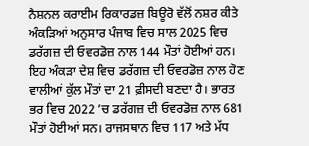ਨੈਸ਼ਨਲ ਕਰਾਈਮ ਰਿਕਾਰਡਜ਼ ਬਿਊਰੋ ਵੱਲੋਂ ਨਸ਼ਰ ਕੀਤੇ ਅੰਕੜਿਆਂ ਅਨੁਸਾਰ ਪੰਜਾਬ ਵਿਚ ਸਾਲ 2025 ਵਿਚ ਡਰੱਗਜ਼ ਦੀ ਓਵਰਡੋਜ਼ ਨਾਲ 144 ਮੌਤਾਂ ਹੋਈਆਂ ਹਨ। ਇਹ ਅੰਕੜਾ ਦੇਸ਼ ਵਿਚ ਡਰੱਗਜ਼ ਦੀ ਓਵਰਡੋਜ਼ ਨਾਲ ਹੋਣ ਵਾਲੀਆਂ ਕੁੱਲ ਮੌਤਾਂ ਦਾ 21 ਫ਼ੀਸਦੀ ਬਣਦਾ ਹੈ। ਭਾਰਤ ਭਰ ਵਿਚ 2022 ’ਚ ਡਰੱਗਜ਼ ਦੀ ਓਵਰਡੋਜ਼ ਨਾਲ 681 ਮੌਤਾਂ ਹੋਈਆਂ ਸਨ। ਰਾਜਸਥਾਨ ਵਿਚ 117 ਅਤੇ ਮੱਧ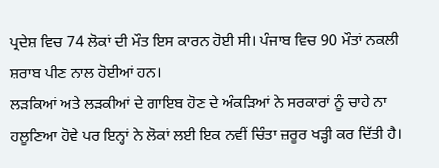ਪ੍ਰਦੇਸ਼ ਵਿਚ 74 ਲੋਕਾਂ ਦੀ ਮੌਤ ਇਸ ਕਾਰਨ ਹੋਈ ਸੀ। ਪੰਜਾਬ ਵਿਚ 90 ਮੌਤਾਂ ਨਕਲੀ ਸ਼ਰਾਬ ਪੀਣ ਨਾਲ ਹੋਈਆਂ ਹਨ।
ਲੜਕਿਆਂ ਅਤੇ ਲੜਕੀਆਂ ਦੇ ਗਾਇਬ ਹੋਣ ਦੇ ਅੰਕੜਿਆਂ ਨੇ ਸਰਕਾਰਾਂ ਨੂੰ ਚਾਹੇ ਨਾ ਹਲੂਣਿਆ ਹੋਵੇ ਪਰ ਇਨ੍ਹਾਂ ਨੇ ਲੋਕਾਂ ਲਈ ਇਕ ਨਵੀਂ ਚਿੰਤਾ ਜ਼ਰੂਰ ਖੜ੍ਹੀ ਕਰ ਦਿੱਤੀ ਹੈ।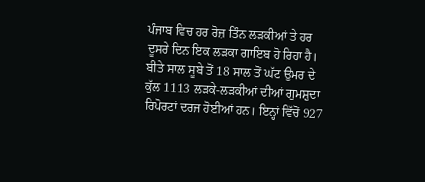ਪੰਜਾਬ ਵਿਚ ਹਰ ਰੋਜ਼ ਤਿੰਨ ਲੜਕੀਆਂ ਤੇ ਹਰ ਦੂਸਰੇ ਦਿਨ ਇਕ ਲੜਕਾ ਗਾਇਬ ਹੋ ਰਿਹਾ ਹੈ। ਬੀਤੇ ਸਾਲ ਸੂਬੇ ਤੋਂ 18 ਸਾਲ ਤੋਂ ਘੱਟ ਉਮਰ ਦੇ ਕੁੱਲ 1113 ਲੜਕੇ-ਲੜਕੀਆਂ ਦੀਆਂ ਗੁਮਸ਼ੁਦਾ ਰਿਪੋਰਟਾਂ ਦਰਜ ਹੋਈਆਂ ਹਨ। ਇਨ੍ਹਾਂ ਵਿੱਚੋਂ 927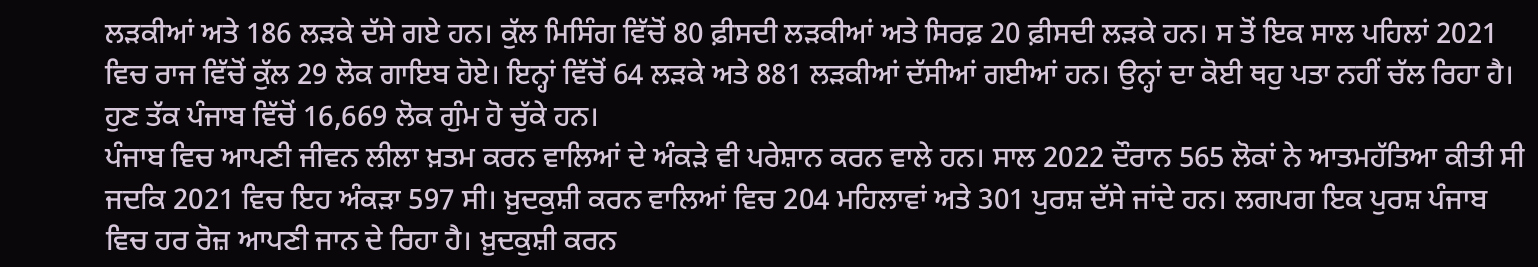ਲੜਕੀਆਂ ਅਤੇ 186 ਲੜਕੇ ਦੱਸੇ ਗਏ ਹਨ। ਕੁੱਲ ਮਿਸਿੰਗ ਵਿੱਚੋਂ 80 ਫ਼ੀਸਦੀ ਲੜਕੀਆਂ ਅਤੇ ਸਿਰਫ਼ 20 ਫ਼ੀਸਦੀ ਲੜਕੇ ਹਨ। ਸ ਤੋਂ ਇਕ ਸਾਲ ਪਹਿਲਾਂ 2021 ਵਿਚ ਰਾਜ ਵਿੱਚੋਂ ਕੁੱਲ 29 ਲੋਕ ਗਾਇਬ ਹੋਏ। ਇਨ੍ਹਾਂ ਵਿੱਚੋਂ 64 ਲੜਕੇ ਅਤੇ 881 ਲੜਕੀਆਂ ਦੱਸੀਆਂ ਗਈਆਂ ਹਨ। ਉਨ੍ਹਾਂ ਦਾ ਕੋਈ ਥਹੁ ਪਤਾ ਨਹੀਂ ਚੱਲ ਰਿਹਾ ਹੈ। ਹੁਣ ਤੱਕ ਪੰਜਾਬ ਵਿੱਚੋਂ 16,669 ਲੋਕ ਗੁੰਮ ਹੋ ਚੁੱਕੇ ਹਨ।
ਪੰਜਾਬ ਵਿਚ ਆਪਣੀ ਜੀਵਨ ਲੀਲਾ ਖ਼ਤਮ ਕਰਨ ਵਾਲਿਆਂ ਦੇ ਅੰਕੜੇ ਵੀ ਪਰੇਸ਼ਾਨ ਕਰਨ ਵਾਲੇ ਹਨ। ਸਾਲ 2022 ਦੌਰਾਨ 565 ਲੋਕਾਂ ਨੇ ਆਤਮਹੱਤਿਆ ਕੀਤੀ ਸੀ ਜਦਕਿ 2021 ਵਿਚ ਇਹ ਅੰਕੜਾ 597 ਸੀ। ਖ਼ੁਦਕੁਸ਼ੀ ਕਰਨ ਵਾਲਿਆਂ ਵਿਚ 204 ਮਹਿਲਾਵਾਂ ਅਤੇ 301 ਪੁਰਸ਼ ਦੱਸੇ ਜਾਂਦੇ ਹਨ। ਲਗਪਗ ਇਕ ਪੁਰਸ਼ ਪੰਜਾਬ ਵਿਚ ਹਰ ਰੋਜ਼ ਆਪਣੀ ਜਾਨ ਦੇ ਰਿਹਾ ਹੈ। ਖ਼ੁਦਕੁਸ਼ੀ ਕਰਨ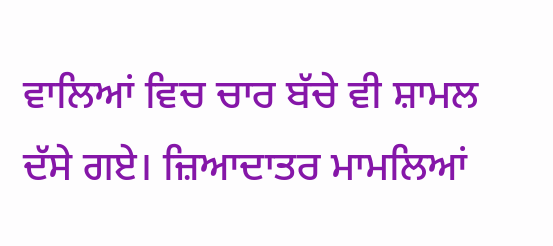ਵਾਲਿਆਂ ਵਿਚ ਚਾਰ ਬੱਚੇ ਵੀ ਸ਼ਾਮਲ ਦੱਸੇ ਗਏ। ਜ਼ਿਆਦਾਤਰ ਮਾਮਲਿਆਂ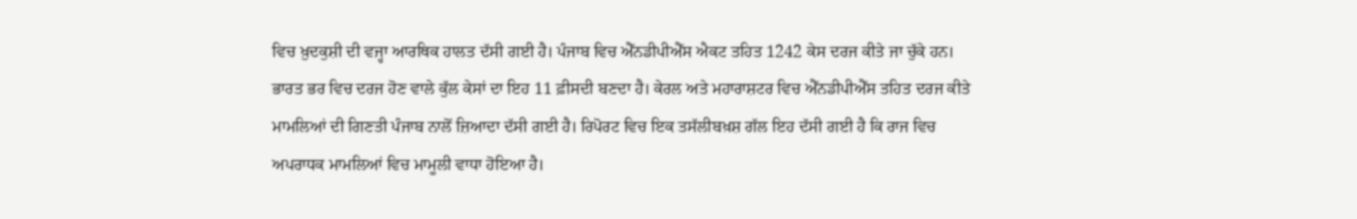ਵਿਚ ਖ਼ੁਦਕੁਸ਼ੀ ਦੀ ਵਜ੍ਹਾ ਆਰਥਿਕ ਹਾਲਤ ਦੱਸੀ ਗਈ ਹੈ। ਪੰਜਾਬ ਵਿਚ ਐੱਨਡੀਪੀਐੱਸ ਐਕਟ ਤਹਿਤ 1242 ਕੇਸ ਦਰਜ ਕੀਤੇ ਜਾ ਚੁੱਕੇ ਹਨ। ਭਾਰਤ ਭਰ ਵਿਚ ਦਰਜ ਹੋਣ ਵਾਲੇ ਕੁੱਲ ਕੇਸਾਂ ਦਾ ਇਹ 11 ਫ਼ੀਸਦੀ ਬਣਦਾ ਹੈ। ਕੇਰਲ ਅਤੇ ਮਹਾਰਾਸ਼ਟਰ ਵਿਚ ਐੱਨਡੀਪੀਐੱਸ ਤਹਿਤ ਦਰਜ ਕੀਤੇ ਮਾਮਲਿਆਂ ਦੀ ਗਿਣਤੀ ਪੰਜਾਬ ਨਾਲੋਂ ਜ਼ਿਆਦਾ ਦੱਸੀ ਗਈ ਹੈ। ਰਿਪੋਰਟ ਵਿਚ ਇਕ ਤਸੱਲੀਬਖ਼ਸ਼ ਗੱਲ ਇਹ ਦੱਸੀ ਗਈ ਹੈ ਕਿ ਰਾਜ ਵਿਚ ਅਪਰਾਧਕ ਮਾਮਲਿਆਂ ਵਿਚ ਮਾਮੂਲੀ ਵਾਧਾ ਹੋਇਆ ਹੈ।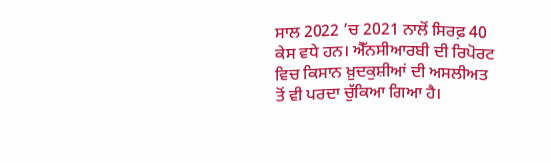ਸਾਲ 2022 ’ਚ 2021 ਨਾਲੋਂ ਸਿਰਫ਼ 40 ਕੇਸ ਵਧੇ ਹਨ। ਐੱਨਸੀਆਰਬੀ ਦੀ ਰਿਪੋਰਟ ਵਿਚ ਕਿਸਾਨ ਖ਼ੁਦਕੁਸ਼ੀਆਂ ਦੀ ਅਸਲੀਅਤ ਤੋਂ ਵੀ ਪਰਦਾ ਚੁੱਕਿਆ ਗਿਆ ਹੈ।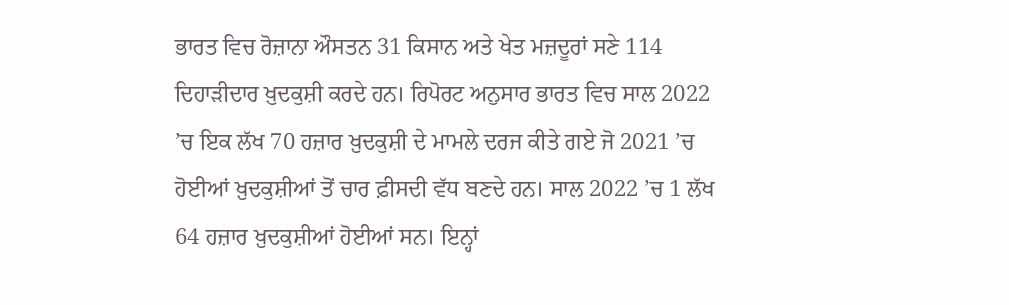ਭਾਰਤ ਵਿਚ ਰੋਜ਼ਾਨਾ ਔਸਤਨ 31 ਕਿਸਾਨ ਅਤੇ ਖੇਤ ਮਜ਼ਦੂਰਾਂ ਸਣੇ 114 ਦਿਹਾੜੀਦਾਰ ਖ਼ੁਦਕੁਸ਼ੀ ਕਰਦੇ ਹਨ। ਰਿਪੋਰਟ ਅਨੁਸਾਰ ਭਾਰਤ ਵਿਚ ਸਾਲ 2022 ’ਚ ਇਕ ਲੱਖ 70 ਹਜ਼ਾਰ ਖ਼ੁਦਕੁਸ਼ੀ ਦੇ ਮਾਮਲੇ ਦਰਜ ਕੀਤੇ ਗਏ ਜੋ 2021 ’ਚ ਹੋਈਆਂ ਖ਼ੁਦਕੁਸ਼ੀਆਂ ਤੋਂ ਚਾਰ ਫ਼ੀਸਦੀ ਵੱਧ ਬਣਦੇ ਹਨ। ਸਾਲ 2022 ’ਚ 1 ਲੱਖ 64 ਹਜ਼ਾਰ ਖ਼ੁਦਕੁਸ਼ੀਆਂ ਹੋਈਆਂ ਸਨ। ਇਨ੍ਹਾਂ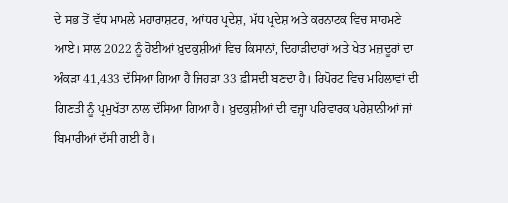ਦੇ ਸਭ ਤੋਂ ਵੱਧ ਮਾਮਲੇ ਮਹਾਰਾਸ਼ਟਰ, ਆਂਧਰ ਪ੍ਰਦੇਸ਼, ਮੱਧ ਪ੍ਰਦੇਸ਼ ਅਤੇ ਕਰਨਾਟਕ ਵਿਚ ਸਾਹਮਣੇ ਆਏ। ਸਾਲ 2022 ਨੂੰ ਹੋਈਆਂ ਖ਼ੁਦਕੁਸ਼ੀਆਂ ਵਿਚ ਕਿਸਾਨਾਂ, ਦਿਹਾੜੀਦਾਰਾਂ ਅਤੇ ਖੇਤ ਮਜ਼ਦੂਰਾਂ ਦਾ ਅੰਕੜਾ 41,433 ਦੱਸਿਆ ਗਿਆ ਹੈ ਜਿਹੜਾ 33 ਫ਼ੀਸਦੀ ਬਣਦਾ ਹੈ। ਰਿਪੋਰਟ ਵਿਚ ਮਹਿਲਾਵਾਂ ਦੀ ਗਿਣਤੀ ਨੂੰ ਪ੍ਰਮੁਖੱਤਾ ਨਾਲ ਦੱਸਿਆ ਗਿਆ ਹੈ। ਖ਼ੁਦਕੁਸ਼ੀਆਂ ਦੀ ਵਜ੍ਹਾ ਪਰਿਵਾਰਕ ਪਰੇਸ਼ਾਨੀਆਂ ਜਾਂ ਬਿਮਾਰੀਆਂ ਦੱਸੀ ਗਈ ਹੈ।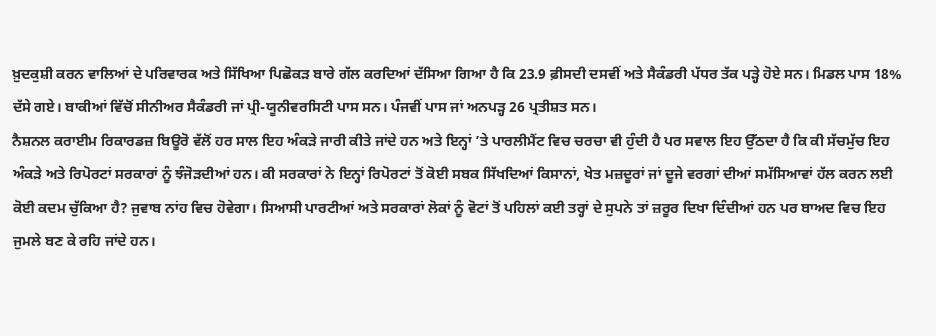ਖ਼ੁਦਕੁਸ਼ੀ ਕਰਨ ਵਾਲਿਆਂ ਦੇ ਪਰਿਵਾਰਕ ਅਤੇ ਸਿੱਖਿਆ ਪਿਛੋਕੜ ਬਾਰੇ ਗੱਲ ਕਰਦਿਆਂ ਦੱਸਿਆ ਗਿਆ ਹੈ ਕਿ 23.9 ਫ਼ੀਸਦੀ ਦਸਵੀਂ ਅਤੇ ਸੈਕੰਡਰੀ ਪੱਧਰ ਤੱਕ ਪੜ੍ਹੇ ਹੋਏ ਸਨ। ਮਿਡਲ ਪਾਸ 18% ਦੱਸੇ ਗਏ। ਬਾਕੀਆਂ ਵਿੱਚੋਂ ਸੀਨੀਅਰ ਸੈਕੰਡਰੀ ਜਾਂ ਪ੍ਰੀ-ਯੂਨੀਵਰਸਿਟੀ ਪਾਸ ਸਨ। ਪੰਜਵੀਂ ਪਾਸ ਜਾਂ ਅਨਪੜ੍ਹ 26 ਪ੍ਰਤੀਸ਼ਤ ਸਨ।
ਨੈਸ਼ਨਲ ਕਰਾਈਮ ਰਿਕਾਰਡਜ਼ ਬਿਊਰੋ ਵੱਲੋਂ ਹਰ ਸਾਲ ਇਹ ਅੰਕੜੇ ਜਾਰੀ ਕੀਤੇ ਜਾਂਦੇ ਹਨ ਅਤੇ ਇਨ੍ਹਾਂ ’ਤੇ ਪਾਰਲੀਮੈਂਟ ਵਿਚ ਚਰਚਾ ਵੀ ਹੁੰਦੀ ਹੈ ਪਰ ਸਵਾਲ ਇਹ ਉੱਠਦਾ ਹੈ ਕਿ ਕੀ ਸੱਚਮੁੱਚ ਇਹ ਅੰਕੜੇ ਅਤੇ ਰਿਪੋਰਟਾਂ ਸਰਕਾਰਾਂ ਨੂੰ ਝੰਜੋੜਦੀਆਂ ਹਨ। ਕੀ ਸਰਕਾਰਾਂ ਨੇ ਇਨ੍ਹਾਂ ਰਿਪੋਰਟਾਂ ਤੋਂ ਕੋਈ ਸਬਕ ਸਿੱਖਦਿਆਂ ਕਿਸਾਨਾਂ, ਖੇਤ ਮਜ਼ਦੂਰਾਂ ਜਾਂ ਦੂਜੇ ਵਰਗਾਂ ਦੀਆਂ ਸਮੱਸਿਆਵਾਂ ਹੱਲ ਕਰਨ ਲਈ ਕੋਈ ਕਦਮ ਚੁੱਕਿਆ ਹੈ? ਜੁਵਾਬ ਨਾਂਹ ਵਿਚ ਹੋਵੇਗਾ। ਸਿਆਸੀ ਪਾਰਟੀਆਂ ਅਤੇ ਸਰਕਾਰਾਂ ਲੋਕਾਂ ਨੂੰ ਵੋਟਾਂ ਤੋਂ ਪਹਿਲਾਂ ਕਈ ਤਰ੍ਹਾਂ ਦੇ ਸੁਪਨੇ ਤਾਂ ਜ਼ਰੂਰ ਦਿਖਾ ਦਿੰਦੀਆਂ ਹਨ ਪਰ ਬਾਅਦ ਵਿਚ ਇਹ ਜੁਮਲੇ ਬਣ ਕੇ ਰਹਿ ਜਾਂਦੇ ਹਨ।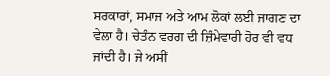ਸਰਕਾਰਾਂ, ਸਮਾਜ ਅਤੇ ਆਮ ਲੋਕਾਂ ਲਈ ਜਾਗਣ ਦਾ ਵੇਲਾ ਹੈ। ਚੇਤੰਨ ਵਰਗ ਦੀ ਜ਼ਿੰਮੇਵਾਰੀ ਹੋਰ ਵੀ ਵਧ ਜਾਂਦੀ ਹੈ। ਜੇ ਅਸੀਂ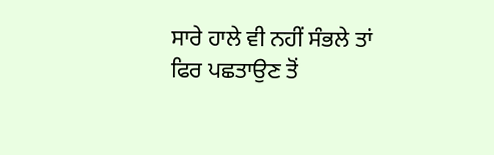ਸਾਰੇ ਹਾਲੇ ਵੀ ਨਹੀਂ ਸੰਭਲੇ ਤਾਂ ਫਿਰ ਪਛਤਾਉਣ ਤੋਂ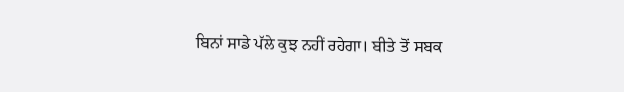ਬਿਨਾਂ ਸਾਡੇ ਪੱਲੇ ਕੁਝ ਨਹੀਂ ਰਹੇਗਾ। ਬੀਤੇ ਤੋਂ ਸਬਕ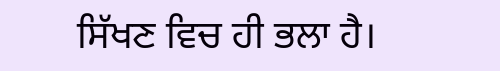ਸਿੱਖਣ ਵਿਚ ਹੀ ਭਲਾ ਹੈ।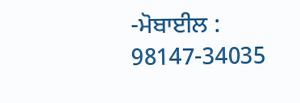-ਮੋਬਾਈਲ : 98147-34035